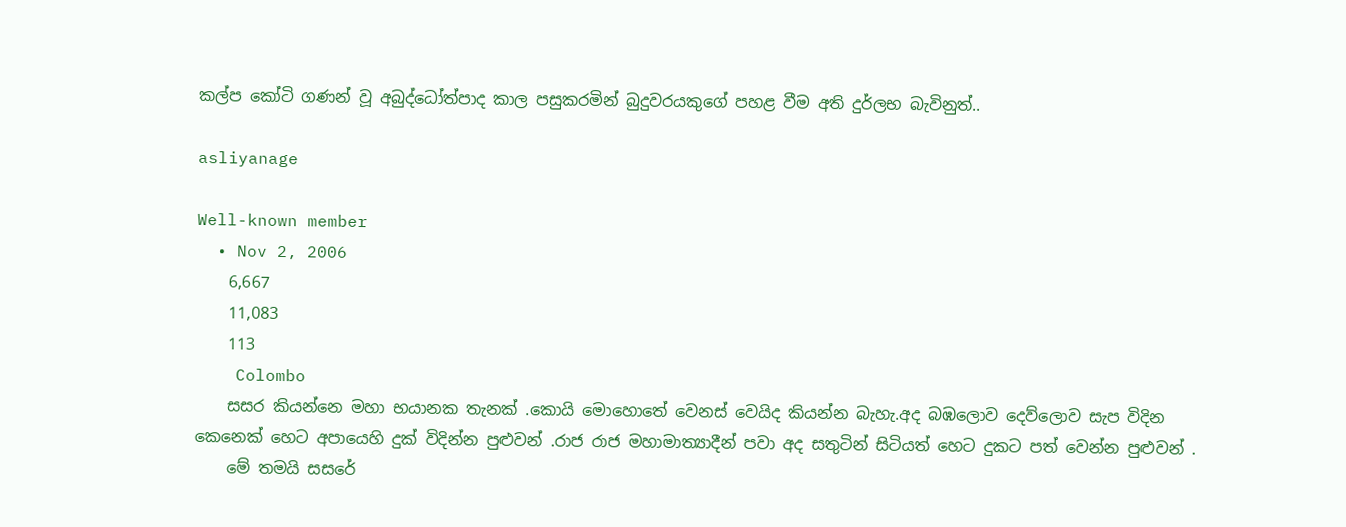කල්ප කෝටි ගණන් වූ අබුද්ධෝත්පාද කාල පසුකරමින් බුදුවරයකුගේ පහළ වීම අති දුර්ලභ බැවිනුත්..

asliyanage

Well-known member
  • Nov 2, 2006
    6,667
    11,083
    113
    Colombo
    සසර කියන්නෙ මහා භයානක තැනක් .කොයි මොහොතේ වෙනස් වෙයිද කියන්න බැහැ.අද බඹලොව දෙව්ලොව සැප විදින කෙනෙක් හෙට අපායෙහි දුක් විදින්න පුළුවන් .රාජ රාජ මහාමාත්‍යාදීන් පවා අද සතුටින් සිටියත් හෙට දුකට පත් වෙන්න පුළුවන් .
    මේ තමයි සසරේ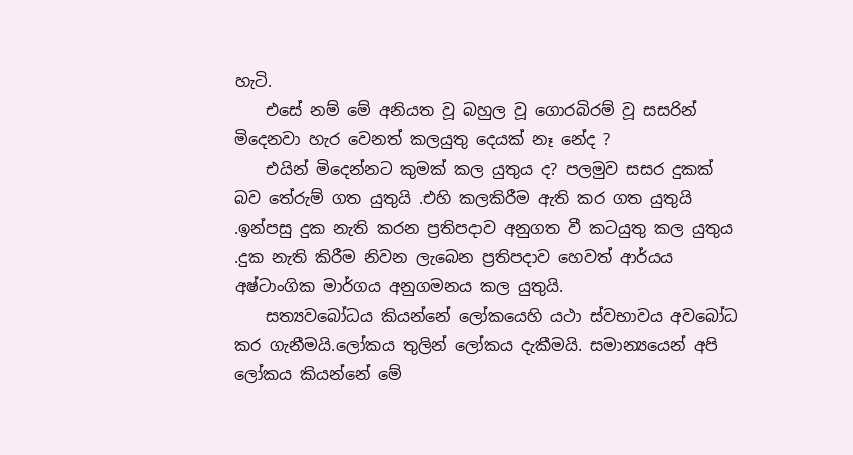හැටි.
    එසේ නම් මේ අනියත වූ බහුල වූ ගොරබිරම් වූ සසරින් මිදෙනවා හැර වෙනත් කලයුතු දෙයක් නෑ නේද ?
    එයින් මිදෙන්නට කුමක් කල යුතුය ද? පලමුව සසර දුකක් බව තේරුම් ගත යුතුයි .එහි කලකිරීම ඇති කර ගත යුතුයි .ඉන්පසු දුක නැති කරන ප්‍රතිපදාව අනුගත වී කටයුතු කල යුතුය .දුක නැති කිරීම නිවන ලැබෙන ප්‍රතිපදාව හෙවත් ආර්යය අෂ්ටාංගික මාර්ගය අනුගමනය කල යුතුයි.
    සත්‍යවබෝධය කියන්නේ ලෝකයෙහි යථා ස්වභාවය අවබෝධ කර ගැනීමයි.ලෝකය තුලින් ලෝකය දැකීමයි. සමාන්‍යයෙන් අපි ලෝකය කියන්නේ මේ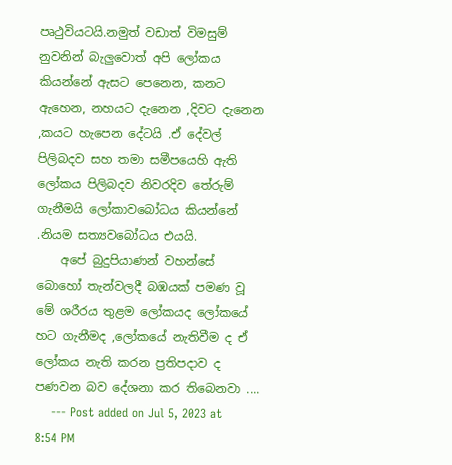පෘථුවියටයි.නමුත් වඩාත් විමසුම් නුවනින් බැලුවොත් අපි ලෝකය කියන්නේ ඇසට පෙනෙන, කනට ඇහෙන, නහයට දැනෙන ,දිවට දැනෙන ,කයට හැපෙන දේටයි .ඒ දේවල් පිලිබදව සහ තමා සමීපයෙහි ඇති ලෝකය පිලිබදව නිවරදිව තේරුම් ගැනීමයි ලෝකාවබෝධය කියන්නේ .නියම සත්‍යවබෝධය එයයි.
    අපේ බුදුපියාණන් වහන්සේ බොහෝ තැන්වලදී බඹයක් පමණ වූ මේ ශරීරය තුළම ලෝකයද ලෝකයේ හට ගැනීමද ,ලෝකයේ නැතිවීම ද ඒ ලෝකය නැති කරන ප්‍රතිපදාව ද පණවන බව දේශනා කර තිබෙනවා ....
    --- Post added on Jul 5, 2023 at 8:54 PM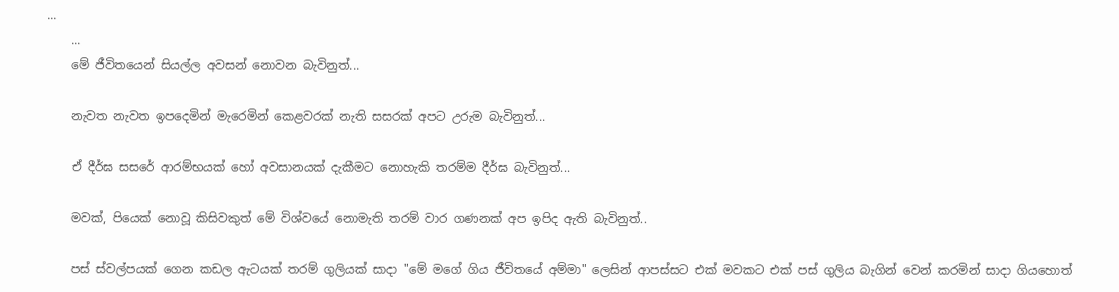...
    ...
    මේ ජීවිතයෙන් සියල්ල අවසන් නොවන බැවිනුත්...

    නැවත නැවත ඉපදෙමින් මැරෙමින් කෙළවරක් නැති සසරක් අපට උරුම බැවිනුත්...

    ඒ දීර්ඝ සසරේ ආරම්භයක් හෝ අවසානයක් දැකීමට නොහැකි තරම්ම දීර්ඝ බැවිනුත්...

    මවක්, පියෙක් නොවූ කිසිවකුත් මේ විශ්වයේ නොමැති තරම් වාර ගණනක් අප ඉපිද ඇති බැවිනුත්..

    පස් ස්වල්පයක් ගෙන කඩල ඇටයක් තරම් ගුලියක් සාදා "මේ මගේ ගිය ජීවිතයේ අම්මා" ලෙසින් ආපස්සට එක් මවකට එක් පස් ගුලිය බැගින් වෙන් කරමින් සාදා ගියහොත්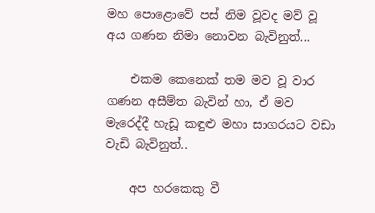මහ පොළොවේ පස් නිම වූවද මව් වූ අය ගණන නිමා නොවන බැවිනුත්...

    එකම කෙනෙක් තම මව වූ වාර ගණන අසීම්ත බැවින් හා, ඒ මව මැරෙද්දී හැඩූ කඳුළු මහා සාගරයට වඩා වැඩි බැවිනුත්..

    අප හරකෙකු වී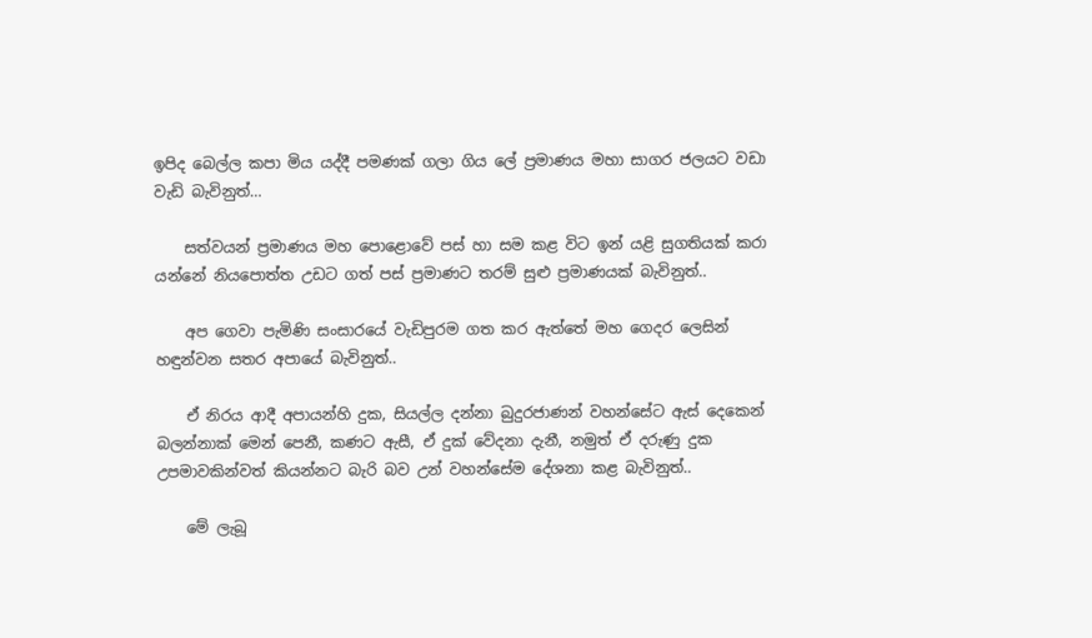ඉපිද බෙල්ල කපා මිය යද්දී පමණක් ගලා ගිය ලේ ප්‍රමාණය මහා සාගර ජලයට වඩා වැඩි බැවිනුත්...

    සත්වයන් ප්‍රමාණය මහ පොළොවේ පස් හා සම කළ විට ඉන් යළි සුගතියක් කරා යන්නේ නියපොත්ත උඩට ගත් පස් ප්‍රමාණට තරම් සුළු ප්‍රමාණයක් බැවිනුත්..

    අප ගෙවා පැමිණි සංසාරයේ වැඩිපුරම ගත කර ඇත්තේ මහ ගෙදර ලෙසින් හඳුන්වන සතර අපායේ බැවිනුත්..

    ඒ නිරය ආදී අපායන්හි දුක, සියල්ල දන්නා බුදුරජාණන් වහන්සේට ඇස් දෙකෙන් බලන්නාක් මෙන් පෙනී, කණට ඇසී, ඒ දුක් වේදනා දැනී, නමුත් ඒ දරුණු දුක උපමාවකින්වත් කියන්නට බැරි බව උන් වහන්සේම දේශනා කළ බැවිනුත්..

    මේ ලැබූ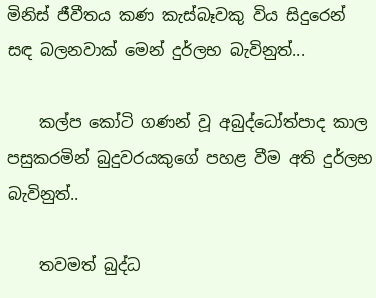මිනිස් ජීවීතය කණ කැස්බෑවකු විය සිදුරෙන් සඳ බලනවාක් මෙන් දුර්ලභ බැවිනුත්...

    කල්ප කෝටි ගණන් වූ අබුද්ධෝත්පාද කාල පසුකරමින් බුදුවරයකුගේ පහළ වීම අති දුර්ලභ බැවිනුත්..

    තවමත් බුද්ධ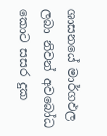ශාසනයේ මාර්ගඵල ලබා නිවන් අවබෝධ කොට සසර දුක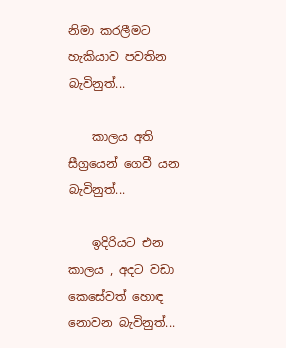නිමා කරලීමට හැකියාව පවතින බැවිනුත්...

    කාලය අති සීග්‍රයෙන් ගෙවී යන බැවිනුත්...

    ඉදිරියට එන කාලය , අදට වඩා කෙසේවත් හොඳ නොවන බැවිනුත්...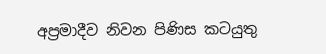අප්‍රමාදීව නිවන පිණිස කටයුතු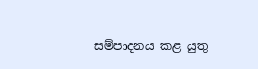සම්පාදනය කළ යුතු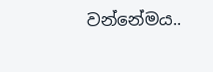වන්නේමය..